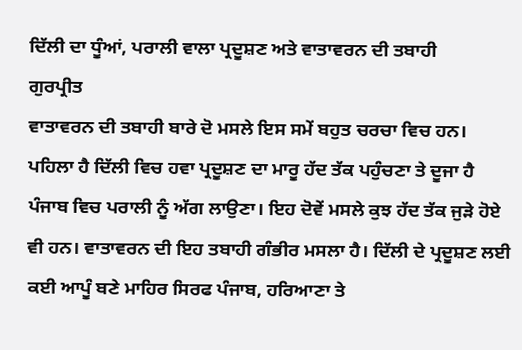ਦਿੱਲੀ ਦਾ ਧੂੰਆਂ, ਪਰਾਲੀ ਵਾਲਾ ਪ੍ਰਦੂਸ਼ਣ ਅਤੇ ਵਾਤਾਵਰਨ ਦੀ ਤਬਾਹੀ
ਗੁਰਪ੍ਰੀਤ
ਵਾਤਾਵਰਨ ਦੀ ਤਬਾਹੀ ਬਾਰੇ ਦੋ ਮਸਲੇ ਇਸ ਸਮੇਂ ਬਹੁਤ ਚਰਚਾ ਵਿਚ ਹਨ। ਪਹਿਲਾ ਹੈ ਦਿੱਲੀ ਵਿਚ ਹਵਾ ਪ੍ਰਦੂਸ਼ਣ ਦਾ ਮਾਰੂ ਹੱਦ ਤੱਕ ਪਹੁੰਚਣਾ ਤੇ ਦੂਜਾ ਹੈ ਪੰਜਾਬ ਵਿਚ ਪਰਾਲੀ ਨੂੰ ਅੱਗ ਲਾਉਣਾ। ਇਹ ਦੋਵੇਂ ਮਸਲੇ ਕੁਝ ਹੱਦ ਤੱਕ ਜੁੜੇ ਹੋਏ ਵੀ ਹਨ। ਵਾਤਾਵਰਨ ਦੀ ਇਹ ਤਬਾਹੀ ਗੰਭੀਰ ਮਸਲਾ ਹੈ। ਦਿੱਲੀ ਦੇ ਪ੍ਰਦੂਸ਼ਣ ਲਈ ਕਈ ਆਪੂੰ ਬਣੇ ਮਾਹਿਰ ਸਿਰਫ ਪੰਜਾਬ, ਹਰਿਆਣਾ ਤੇ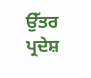ਉੱਤਰ ਪ੍ਰਦੇਸ਼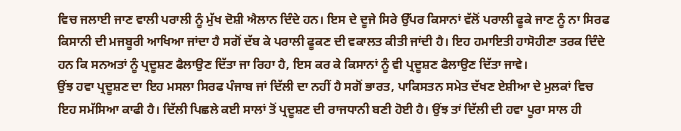ਵਿਚ ਜਲਾਈ ਜਾਣ ਵਾਲੀ ਪਰਾਲੀ ਨੂੰ ਮੁੱਖ ਦੋਸ਼ੀ ਐਲਾਨ ਦਿੰਦੇ ਹਨ। ਇਸ ਦੇ ਦੂਜੇ ਸਿਰੇ ਉੱਪਰ ਕਿਸਾਨਾਂ ਵੱਲੋਂ ਪਰਾਲੀ ਫੂਕੇ ਜਾਣ ਨੂੰ ਨਾ ਸਿਰਫ ਕਿਸਾਨੀ ਦੀ ਮਜਬੂਰੀ ਆਖਿਆ ਜਾਂਦਾ ਹੈ ਸਗੋਂ ਦੱਬ ਕੇ ਪਰਾਲੀ ਫੂਕਣ ਦੀ ਵਕਾਲਤ ਕੀਤੀ ਜਾਂਦੀ ਹੈ। ਇਹ ਹਮਾਇਤੀ ਹਾਸੋਹੀਣਾ ਤਰਕ ਦਿੰਦੇ ਹਨ ਕਿ ਸਨਅਤਾਂ ਨੂੰ ਪ੍ਰਦੂਸ਼ਣ ਫੈਲਾਉਣ ਦਿੱਤਾ ਜਾ ਰਿਹਾ ਹੈ, ਇਸ ਕਰ ਕੇ ਕਿਸਾਨਾਂ ਨੂੰ ਵੀ ਪ੍ਰਦੂਸ਼ਣ ਫੈਲਾਉਣ ਦਿੱਤਾ ਜਾਵੇ।
ਉਂਝ ਹਵਾ ਪ੍ਰਦੂਸ਼ਣ ਦਾ ਇਹ ਮਸਲਾ ਸਿਰਫ ਪੰਜਾਬ ਜਾਂ ਦਿੱਲੀ ਦਾ ਨਹੀਂ ਹੈ ਸਗੋਂ ਭਾਰਤ, ਪਾਕਿਸਤਨ ਸਮੇਤ ਦੱਖਣ ਏਸ਼ੀਆ ਦੇ ਮੁਲਕਾਂ ਵਿਚ ਇਹ ਸਮੱਸਿਆ ਕਾਫੀ ਹੈ। ਦਿੱਲੀ ਪਿਛਲੇ ਕਈ ਸਾਲਾਂ ਤੋਂ ਪ੍ਰਦੂਸ਼ਣ ਦੀ ਰਾਜਧਾਨੀ ਬਣੀ ਹੋਈ ਹੈ। ਉਂਝ ਤਾਂ ਦਿੱਲੀ ਦੀ ਹਵਾ ਪੂਰਾ ਸਾਲ ਹੀ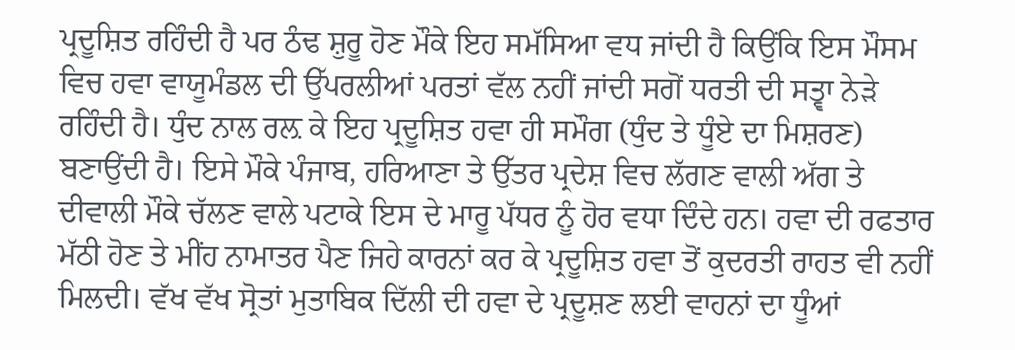ਪ੍ਰਦੂਸ਼ਿਤ ਰਹਿੰਦੀ ਹੈ ਪਰ ਠੰਢ ਸ਼ੁਰੂ ਹੋਣ ਮੌਕੇ ਇਹ ਸਮੱਸਿਆ ਵਧ ਜਾਂਦੀ ਹੈ ਕਿਉਂਕਿ ਇਸ ਮੌਸਮ ਵਿਚ ਹਵਾ ਵਾਯੂਮੰਡਲ ਦੀ ਉੱਪਰਲੀਆਂ ਪਰਤਾਂ ਵੱਲ ਨਹੀਂ ਜਾਂਦੀ ਸਗੋਂ ਧਰਤੀ ਦੀ ਸਤ੍ਵਾ ਨੇੜੇ ਰਹਿੰਦੀ ਹੈ। ਧੁੰਦ ਨਾਲ ਰਲ਼ ਕੇ ਇਹ ਪ੍ਰਦੂਸ਼ਿਤ ਹਵਾ ਹੀ ਸਮੌਗ (ਧੁੰਦ ਤੇ ਧੂੰਏ ਦਾ ਮਿਸ਼ਰਣ) ਬਣਾਉਂਦੀ ਹੈ। ਇਸੇ ਮੌਕੇ ਪੰਜਾਬ, ਹਰਿਆਣਾ ਤੇ ਉੱਤਰ ਪ੍ਰਦੇਸ਼ ਵਿਚ ਲੱਗਣ ਵਾਲੀ ਅੱਗ ਤੇ ਦੀਵਾਲੀ ਮੌਕੇ ਚੱਲਣ ਵਾਲੇ ਪਟਾਕੇ ਇਸ ਦੇ ਮਾਰੂ ਪੱਧਰ ਨੂੰ ਹੋਰ ਵਧਾ ਦਿੰਦੇ ਹਨ। ਹਵਾ ਦੀ ਰਫਤਾਰ ਮੱਠੀ ਹੋਣ ਤੇ ਮੀਂਹ ਨਾਮਾਤਰ ਪੈਣ ਜਿਹੇ ਕਾਰਨਾਂ ਕਰ ਕੇ ਪ੍ਰਦੂਸ਼ਿਤ ਹਵਾ ਤੋਂ ਕੁਦਰਤੀ ਰਾਹਤ ਵੀ ਨਹੀਂ ਮਿਲਦੀ। ਵੱਖ ਵੱਖ ਸ੍ਰੋਤਾਂ ਮੁਤਾਬਿਕ ਦਿੱਲੀ ਦੀ ਹਵਾ ਦੇ ਪ੍ਰਦੂਸ਼ਣ ਲਈ ਵਾਹਨਾਂ ਦਾ ਧੂੰਆਂ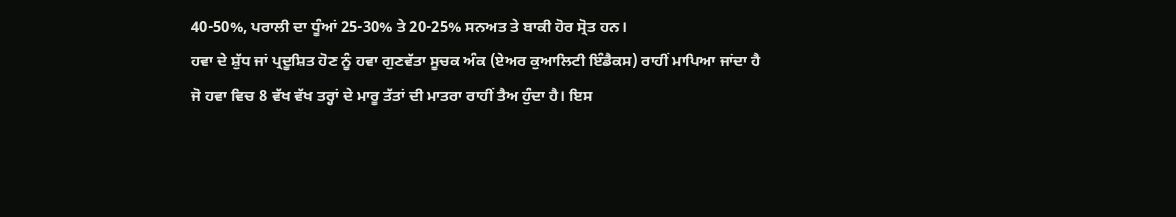40-50%, ਪਰਾਲੀ ਦਾ ਧੂੰਆਂ 25-30% ਤੇ 20-25% ਸਨਅਤ ਤੇ ਬਾਕੀ ਹੋਰ ਸ੍ਰੋਤ ਹਨ।
ਹਵਾ ਦੇ ਸ਼ੁੱਧ ਜਾਂ ਪ੍ਰਦੂਸ਼ਿਤ ਹੋਣ ਨੂੰ ਹਵਾ ਗੁਣਵੱਤਾ ਸੂਚਕ ਅੰਕ (ਏਅਰ ਕੁਆਲਿਟੀ ਇੰਡੈਕਸ) ਰਾਹੀਂ ਮਾਪਿਆ ਜਾਂਦਾ ਹੈ ਜੋ ਹਵਾ ਵਿਚ 8 ਵੱਖ ਵੱਖ ਤਰ੍ਹਾਂ ਦੇ ਮਾਰੂ ਤੱਤਾਂ ਦੀ ਮਾਤਰਾ ਰਾਹੀਂ ਤੈਅ ਹੁੰਦਾ ਹੈ। ਇਸ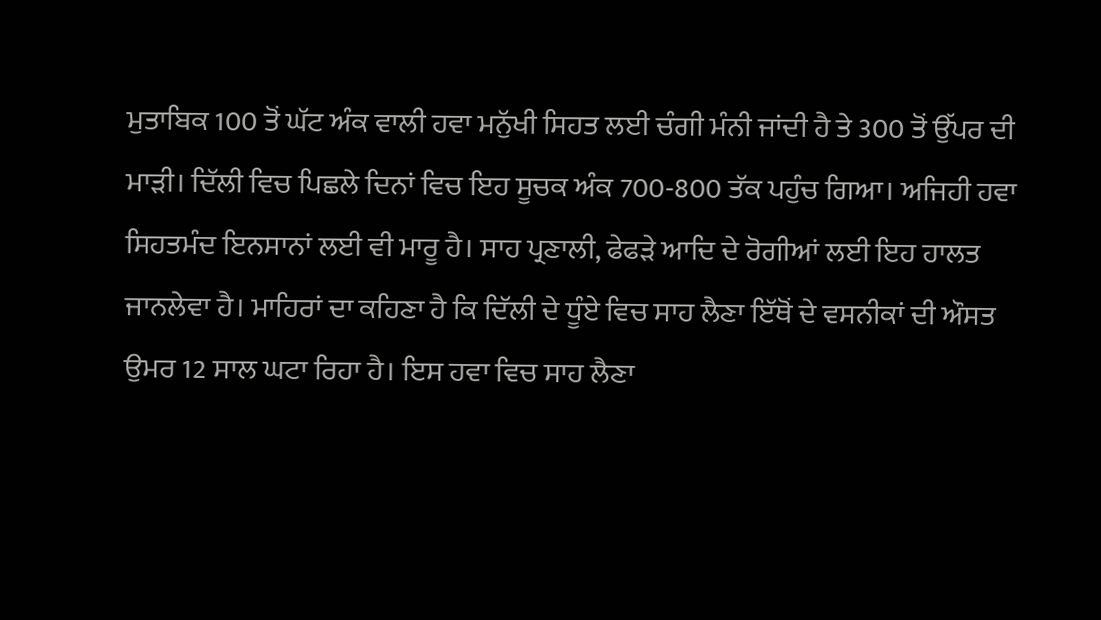ਮੁਤਾਬਿਕ 100 ਤੋਂ ਘੱਟ ਅੰਕ ਵਾਲੀ ਹਵਾ ਮਨੁੱਖੀ ਸਿਹਤ ਲਈ ਚੰਗੀ ਮੰਨੀ ਜਾਂਦੀ ਹੈ ਤੇ 300 ਤੋਂ ਉੱਪਰ ਦੀ ਮਾੜੀ। ਦਿੱਲੀ ਵਿਚ ਪਿਛਲੇ ਦਿਨਾਂ ਵਿਚ ਇਹ ਸੂਚਕ ਅੰਕ 700-800 ਤੱਕ ਪਹੁੰਚ ਗਿਆ। ਅਜਿਹੀ ਹਵਾ ਸਿਹਤਮੰਦ ਇਨਸਾਨਾਂ ਲਈ ਵੀ ਮਾਰੂ ਹੈ। ਸਾਹ ਪ੍ਰਣਾਲੀ, ਫੇਫੜੇ ਆਦਿ ਦੇ ਰੋਗੀਆਂ ਲਈ ਇਹ ਹਾਲਤ ਜਾਨਲੇਵਾ ਹੈ। ਮਾਹਿਰਾਂ ਦਾ ਕਹਿਣਾ ਹੈ ਕਿ ਦਿੱਲੀ ਦੇ ਧੂੰਏ ਵਿਚ ਸਾਹ ਲੈਣਾ ਇੱਥੋਂ ਦੇ ਵਸਨੀਕਾਂ ਦੀ ਔਸਤ ਉਮਰ 12 ਸਾਲ ਘਟਾ ਰਿਹਾ ਹੈ। ਇਸ ਹਵਾ ਵਿਚ ਸਾਹ ਲੈਣਾ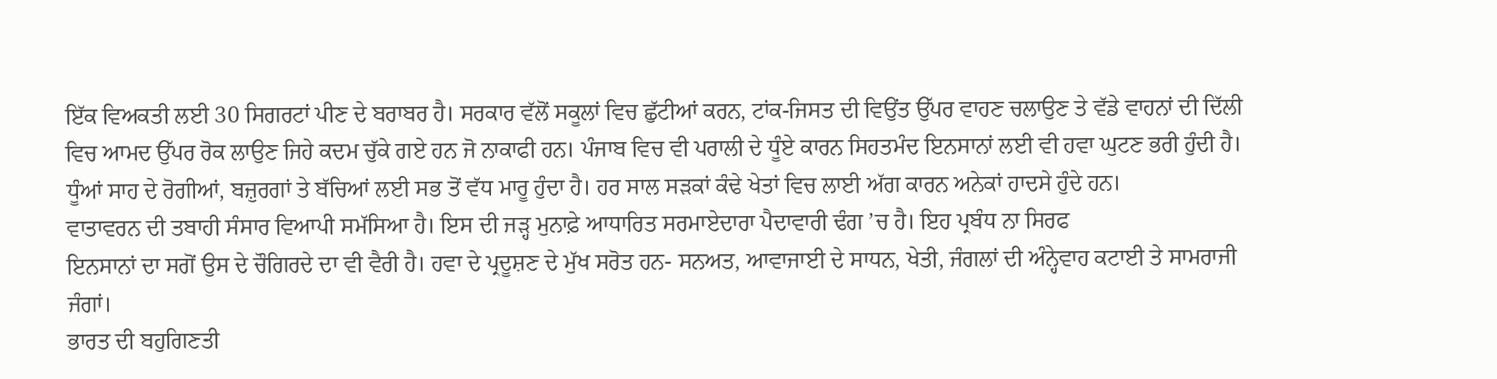ਇੱਕ ਵਿਅਕਤੀ ਲਈ 30 ਸਿਗਰਟਾਂ ਪੀਣ ਦੇ ਬਰਾਬਰ ਹੈ। ਸਰਕਾਰ ਵੱਲੋਂ ਸਕੂਲਾਂ ਵਿਚ ਛੁੱਟੀਆਂ ਕਰਨ, ਟਾਂਕ-ਜਿਸਤ ਦੀ ਵਿਉਂਤ ਉੱਪਰ ਵਾਹਣ ਚਲਾਉਣ ਤੇ ਵੱਡੇ ਵਾਹਨਾਂ ਦੀ ਦਿੱਲੀ ਵਿਚ ਆਮਦ ਉੱਪਰ ਰੋਕ ਲਾਉਣ ਜਿਹੇ ਕਦਮ ਚੁੱਕੇ ਗਏ ਹਨ ਜੋ ਨਾਕਾਫੀ ਹਨ। ਪੰਜਾਬ ਵਿਚ ਵੀ ਪਰਾਲੀ ਦੇ ਧੂੰਏ ਕਾਰਨ ਸਿਹਤਮੰਦ ਇਨਸਾਨਾਂ ਲਈ ਵੀ ਹਵਾ ਘੁਟਣ ਭਰੀ ਹੁੰਦੀ ਹੈ। ਧੂੰਆਂ ਸਾਹ ਦੇ ਰੋਗੀਆਂ, ਬਜ਼ੁਰਗਾਂ ਤੇ ਬੱਚਿਆਂ ਲਈ ਸਭ ਤੋਂ ਵੱਧ ਮਾਰੂ ਹੁੰਦਾ ਹੈ। ਹਰ ਸਾਲ ਸੜਕਾਂ ਕੰਢੇ ਖੇਤਾਂ ਵਿਚ ਲਾਈ ਅੱਗ ਕਾਰਨ ਅਨੇਕਾਂ ਹਾਦਸੇ ਹੁੰਦੇ ਹਨ।
ਵਾਤਾਵਰਨ ਦੀ ਤਬਾਹੀ ਸੰਸਾਰ ਵਿਆਪੀ ਸਮੱਸਿਆ ਹੈ। ਇਸ ਦੀ ਜੜ੍ਹ ਮੁਨਾਫ਼ੇ ਆਧਾਰਿਤ ਸਰਮਾਏਦਾਰਾ ਪੈਦਾਵਾਰੀ ਢੰਗ ’ਚ ਹੈ। ਇਹ ਪ੍ਰਬੰਧ ਨਾ ਸਿਰਫ
ਇਨਸਾਨਾਂ ਦਾ ਸਗੋਂ ਉਸ ਦੇ ਚੌਗਿਰਦੇ ਦਾ ਵੀ ਵੈਰੀ ਹੈ। ਹਵਾ ਦੇ ਪ੍ਰਦੂਸ਼ਣ ਦੇ ਮੁੱਖ ਸਰੋਤ ਹਨ- ਸਨਅਤ, ਆਵਾਜਾਈ ਦੇ ਸਾਧਨ, ਖੇਤੀ, ਜੰਗਲਾਂ ਦੀ ਅੰਨ੍ਹੇਵਾਹ ਕਟਾਈ ਤੇ ਸਾਮਰਾਜੀ ਜੰਗਾਂ।
ਭਾਰਤ ਦੀ ਬਹੁਗਿਣਤੀ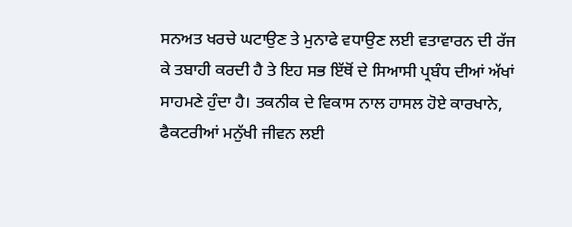ਸਨਅਤ ਖਰਚੇ ਘਟਾਉਣ ਤੇ ਮੁਨਾਫੇ ਵਧਾਉਣ ਲਈ ਵਤਾਵਾਰਨ ਦੀ ਰੱਜ ਕੇ ਤਬਾਹੀ ਕਰਦੀ ਹੈ ਤੇ ਇਹ ਸਭ ਇੱਥੋਂ ਦੇ ਸਿਆਸੀ ਪ੍ਰਬੰਧ ਦੀਆਂ ਅੱਖਾਂ ਸਾਹਮਣੇ ਹੁੰਦਾ ਹੈ। ਤਕਨੀਕ ਦੇ ਵਿਕਾਸ ਨਾਲ ਹਾਸਲ ਹੋਏ ਕਾਰਖਾਨੇ, ਫੈਕਟਰੀਆਂ ਮਨੁੱਖੀ ਜੀਵਨ ਲਈ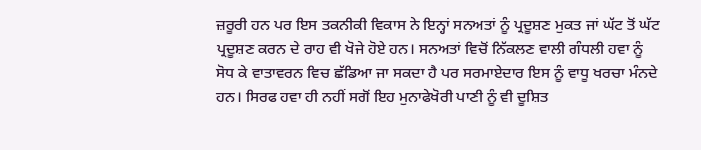ਜ਼ਰੂਰੀ ਹਨ ਪਰ ਇਸ ਤਕਨੀਕੀ ਵਿਕਾਸ ਨੇ ਇਨ੍ਹਾਂ ਸਨਅਤਾਂ ਨੂੰ ਪ੍ਰਦੂਸ਼ਣ ਮੁਕਤ ਜਾਂ ਘੱਟ ਤੋਂ ਘੱਟ ਪ੍ਰਦੂਸ਼ਣ ਕਰਨ ਦੇ ਰਾਹ ਵੀ ਖੋਜੇ ਹੋਏ ਹਨ। ਸਨਅਤਾਂ ਵਿਚੋਂ ਨਿੱਕਲਣ ਵਾਲੀ ਗੰਧਲੀ ਹਵਾ ਨੂੰ ਸੋਧ ਕੇ ਵਾਤਾਵਰਨ ਵਿਚ ਛੱਡਿਆ ਜਾ ਸਕਦਾ ਹੈ ਪਰ ਸਰਮਾਏਦਾਰ ਇਸ ਨੂੰ ਵਾਧੂ ਖਰਚਾ ਮੰਨਦੇ ਹਨ। ਸਿਰਫ ਹਵਾ ਹੀ ਨਹੀਂ ਸਗੋਂ ਇਹ ਮੁਨਾਫੇਖੋਰੀ ਪਾਣੀ ਨੂੰ ਵੀ ਦੂਸ਼ਿਤ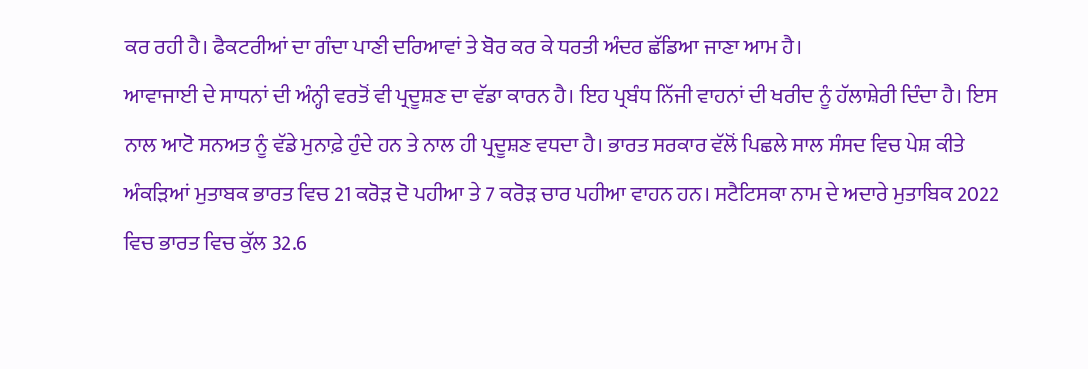ਕਰ ਰਹੀ ਹੈ। ਫੈਕਟਰੀਆਂ ਦਾ ਗੰਦਾ ਪਾਣੀ ਦਰਿਆਵਾਂ ਤੇ ਬੋਰ ਕਰ ਕੇ ਧਰਤੀ ਅੰਦਰ ਛੱਡਿਆ ਜਾਣਾ ਆਮ ਹੈ।
ਆਵਾਜਾਈ ਦੇ ਸਾਧਨਾਂ ਦੀ ਅੰਨ੍ਹੀ ਵਰਤੋਂ ਵੀ ਪ੍ਰਦੂਸ਼ਣ ਦਾ ਵੱਡਾ ਕਾਰਨ ਹੈ। ਇਹ ਪ੍ਰਬੰਧ ਨਿੱਜੀ ਵਾਹਨਾਂ ਦੀ ਖਰੀਦ ਨੂੰ ਹੱਲਾਸ਼ੇਰੀ ਦਿੰਦਾ ਹੈ। ਇਸ ਨਾਲ ਆਟੋ ਸਨਅਤ ਨੂੰ ਵੱਡੇ ਮੁਨਾਫ਼ੇ ਹੁੰਦੇ ਹਨ ਤੇ ਨਾਲ ਹੀ ਪ੍ਰਦੂਸ਼ਣ ਵਧਦਾ ਹੈ। ਭਾਰਤ ਸਰਕਾਰ ਵੱਲੋਂ ਪਿਛਲੇ ਸਾਲ ਸੰਸਦ ਵਿਚ ਪੇਸ਼ ਕੀਤੇ ਅੰਕੜਿਆਂ ਮੁਤਾਬਕ ਭਾਰਤ ਵਿਚ 21 ਕਰੋੜ ਦੋ ਪਹੀਆ ਤੇ 7 ਕਰੋੜ ਚਾਰ ਪਹੀਆ ਵਾਹਨ ਹਨ। ਸਟੈਟਿਸਕਾ ਨਾਮ ਦੇ ਅਦਾਰੇ ਮੁਤਾਬਿਕ 2022 ਵਿਚ ਭਾਰਤ ਵਿਚ ਕੁੱਲ 32.6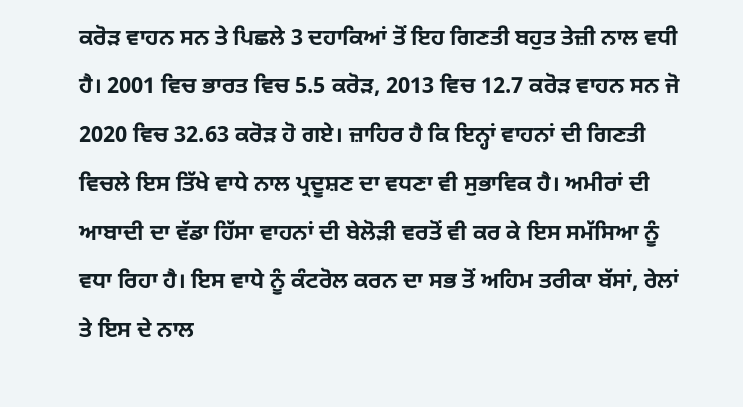ਕਰੋੜ ਵਾਹਨ ਸਨ ਤੇ ਪਿਛਲੇ 3 ਦਹਾਕਿਆਂ ਤੋਂ ਇਹ ਗਿਣਤੀ ਬਹੁਤ ਤੇਜ਼ੀ ਨਾਲ ਵਧੀ ਹੈ। 2001 ਵਿਚ ਭਾਰਤ ਵਿਚ 5.5 ਕਰੋੜ, 2013 ਵਿਚ 12.7 ਕਰੋੜ ਵਾਹਨ ਸਨ ਜੋ 2020 ਵਿਚ 32.63 ਕਰੋੜ ਹੋ ਗਏ। ਜ਼ਾਹਿਰ ਹੈ ਕਿ ਇਨ੍ਹਾਂ ਵਾਹਨਾਂ ਦੀ ਗਿਣਤੀ ਵਿਚਲੇ ਇਸ ਤਿੱਖੇ ਵਾਧੇ ਨਾਲ ਪ੍ਰਦੂਸ਼ਣ ਦਾ ਵਧਣਾ ਵੀ ਸੁਭਾਵਿਕ ਹੈ। ਅਮੀਰਾਂ ਦੀ ਆਬਾਦੀ ਦਾ ਵੱਡਾ ਹਿੱਸਾ ਵਾਹਨਾਂ ਦੀ ਬੇਲੋੜੀ ਵਰਤੋਂ ਵੀ ਕਰ ਕੇ ਇਸ ਸਮੱਸਿਆ ਨੂੰ ਵਧਾ ਰਿਹਾ ਹੈ। ਇਸ ਵਾਧੇ ਨੂੰ ਕੰਟਰੋਲ ਕਰਨ ਦਾ ਸਭ ਤੋਂ ਅਹਿਮ ਤਰੀਕਾ ਬੱਸਾਂ, ਰੇਲਾਂ ਤੇ ਇਸ ਦੇ ਨਾਲ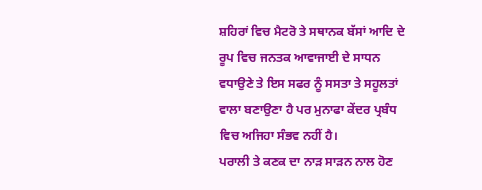ਸ਼ਹਿਰਾਂ ਵਿਚ ਮੈਟਰੋ ਤੇ ਸਥਾਨਕ ਬੱਸਾਂ ਆਦਿ ਦੇ ਰੂਪ ਵਿਚ ਜਨਤਕ ਆਵਾਜਾਈ ਦੇ ਸਾਧਨ ਵਧਾਉਣੇ ਤੇ ਇਸ ਸਫਰ ਨੂੰ ਸਸਤਾ ਤੇ ਸਹੂਲਤਾਂ ਵਾਲਾ ਬਣਾਉਣਾ ਹੈ ਪਰ ਮੁਨਾਫਾ ਕੇਂਦਰ ਪ੍ਰਬੰਧ ਵਿਚ ਅਜਿਹਾ ਸੰਭਵ ਨਹੀਂ ਹੈ।
ਪਰਾਲੀ ਤੇ ਕਣਕ ਦਾ ਨਾੜ ਸਾੜਨ ਨਾਲ ਹੋਣ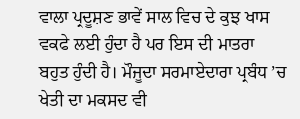ਵਾਲਾ ਪ੍ਰਦੂਸ਼ਣ ਭਾਵੇਂ ਸਾਲ ਵਿਚ ਦੇ ਕੁਝ ਖਾਸ ਵਕਫੇ ਲਈ ਹੁੰਦਾ ਹੈ ਪਰ ਇਸ ਦੀ ਮਾਤਰਾ ਬਹੁਤ ਹੁੰਦੀ ਹੈ। ਮੌਜੂਦਾ ਸਰਮਾਏਦਾਰਾ ਪ੍ਰਬੰਧ ’ਚ ਖੇਤੀ ਦਾ ਮਕਸਦ ਵੀ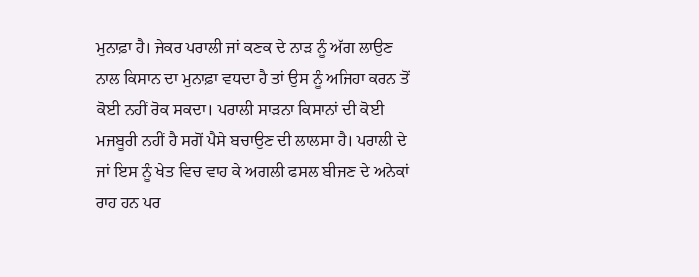ਮੁਨਾਫ਼ਾ ਹੈ। ਜੇਕਰ ਪਰਾਲੀ ਜਾਂ ਕਣਕ ਦੇ ਨਾੜ ਨੂੰ ਅੱਗ ਲਾਉਣ ਨਾਲ ਕਿਸਾਨ ਦਾ ਮੁਨਾਫ਼ਾ ਵਧਦਾ ਹੈ ਤਾਂ ਉਸ ਨੂੰ ਅਜਿਹਾ ਕਰਨ ਤੋਂ ਕੋਈ ਨਹੀਂ ਰੋਕ ਸਕਦਾ। ਪਰਾਲੀ ਸਾੜਨਾ ਕਿਸਾਨਾਂ ਦੀ ਕੋਈ ਮਜਬੂਰੀ ਨਹੀਂ ਹੈ ਸਗੋਂ ਪੈਸੇ ਬਚਾਉਣ ਦੀ ਲਾਲਸਾ ਹੈ। ਪਰਾਲੀ ਦੇ ਜਾਂ ਇਸ ਨੂੰ ਖੇਤ ਵਿਚ ਵਾਹ ਕੇ ਅਗਲੀ ਫਸਲ ਬੀਜਣ ਦੇ ਅਨੇਕਾਂ ਰਾਹ ਹਨ ਪਰ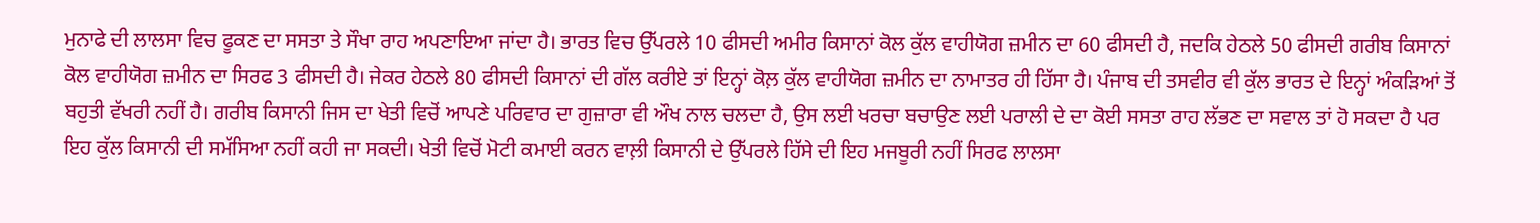ਮੁਨਾਫੇ ਦੀ ਲਾਲਸਾ ਵਿਚ ਫੂਕਣ ਦਾ ਸਸਤਾ ਤੇ ਸੌਖਾ ਰਾਹ ਅਪਣਾਇਆ ਜਾਂਦਾ ਹੈ। ਭਾਰਤ ਵਿਚ ਉੱਪਰਲੇ 10 ਫੀਸਦੀ ਅਮੀਰ ਕਿਸਾਨਾਂ ਕੋਲ ਕੁੱਲ ਵਾਹੀਯੋਗ ਜ਼ਮੀਨ ਦਾ 60 ਫੀਸਦੀ ਹੈ, ਜਦਕਿ ਹੇਠਲੇ 50 ਫੀਸਦੀ ਗਰੀਬ ਕਿਸਾਨਾਂ ਕੋਲ ਵਾਹੀਯੋਗ ਜ਼ਮੀਨ ਦਾ ਸਿਰਫ 3 ਫੀਸਦੀ ਹੈ। ਜੇਕਰ ਹੇਠਲੇ 80 ਫੀਸਦੀ ਕਿਸਾਨਾਂ ਦੀ ਗੱਲ ਕਰੀਏ ਤਾਂ ਇਨ੍ਹਾਂ ਕੋਲ਼ ਕੁੱਲ ਵਾਹੀਯੋਗ ਜ਼ਮੀਨ ਦਾ ਨਾਮਾਤਰ ਹੀ ਹਿੱਸਾ ਹੈ। ਪੰਜਾਬ ਦੀ ਤਸਵੀਰ ਵੀ ਕੁੱਲ ਭਾਰਤ ਦੇ ਇਨ੍ਹਾਂ ਅੰਕੜਿਆਂ ਤੋਂ ਬਹੁਤੀ ਵੱਖਰੀ ਨਹੀਂ ਹੈ। ਗਰੀਬ ਕਿਸਾਨੀ ਜਿਸ ਦਾ ਖੇਤੀ ਵਿਚੋਂ ਆਪਣੇ ਪਰਿਵਾਰ ਦਾ ਗੁਜ਼ਾਰਾ ਵੀ ਔਖ ਨਾਲ ਚਲਦਾ ਹੈ, ਉਸ ਲਈ ਖਰਚਾ ਬਚਾਉਣ ਲਈ ਪਰਾਲੀ ਦੇ ਦਾ ਕੋਈ ਸਸਤਾ ਰਾਹ ਲੱਭਣ ਦਾ ਸਵਾਲ ਤਾਂ ਹੋ ਸਕਦਾ ਹੈ ਪਰ ਇਹ ਕੁੱਲ ਕਿਸਾਨੀ ਦੀ ਸਮੱਸਿਆ ਨਹੀਂ ਕਹੀ ਜਾ ਸਕਦੀ। ਖੇਤੀ ਵਿਚੋਂ ਮੋਟੀ ਕਮਾਈ ਕਰਨ ਵਾਲ਼ੀ ਕਿਸਾਨੀ ਦੇ ਉੱਪਰਲੇ ਹਿੱਸੇ ਦੀ ਇਹ ਮਜਬੂਰੀ ਨਹੀਂ ਸਿਰਫ ਲਾਲਸਾ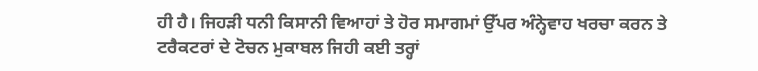ਹੀ ਹੈ। ਜਿਹੜੀ ਧਨੀ ਕਿਸਾਨੀ ਵਿਆਹਾਂ ਤੇ ਹੋਰ ਸਮਾਗਮਾਂ ਉੱਪਰ ਅੰਨ੍ਹੇਵਾਹ ਖਰਚਾ ਕਰਨ ਤੇ ਟਰੈਕਟਰਾਂ ਦੇ ਟੋਚਨ ਮੁਕਾਬਲ ਜਿਹੀ ਕਈ ਤਰ੍ਹਾਂ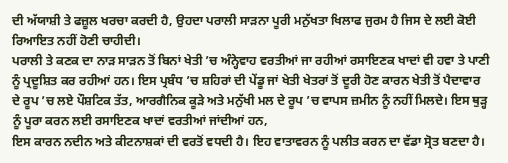ਦੀ ਅੱਯਾਸ਼ੀ ਤੇ ਫਜ਼ੂਲ ਖਰਚਾ ਕਰਦੀ ਹੈ, ਉਹਦਾ ਪਰਾਲੀ ਸਾੜਨਾ ਪੂਰੀ ਮਨੁੱਖਤਾ ਖਿਲਾਫ ਜੁਰਮ ਹੈ ਜਿਸ ਦੇ ਲਈ ਕੋਈ ਰਿਆਇਤ ਨਹੀਂ ਹੋਣੀ ਚਾਹੀਦੀ।
ਪਰਾਲੀ ਤੇ ਕਣਕ ਦਾ ਨਾੜ ਸਾੜਨ ਤੋਂ ਬਿਨਾਂ ਖੇਤੀ ’ਚ ਅੰਨ੍ਹੇਵਾਹ ਵਰਤੀਆਂ ਜਾ ਰਹੀਆਂ ਰਸਾਇਣਕ ਖਾਦਾਂ ਵੀ ਹਵਾ ਤੇ ਪਾਣੀ ਨੂੰ ਪ੍ਰਦੂਸ਼ਿਤ ਕਰ ਰਹੀਆਂ ਹਨ। ਇਸ ਪ੍ਰਬੰਧ ’ਚ ਸ਼ਹਿਰਾਂ ਦੀ ਪੇਂਡੂ ਜਾਂ ਖੇਤੀ ਖੇਤਰਾਂ ਤੋਂ ਦੂਰੀ ਹੋਣ ਕਾਰਨ ਖੇਤੀ ਤੋਂ ਪੈਦਾਵਾਰ ਦੇ ਰੂਪ ’ਚ ਲਏ ਪੌਸ਼ਟਿਕ ਤੱਤ, ਆਰਗੈਨਿਕ ਕੂੜੇ ਅਤੇ ਮਨੁੱਖੀ ਮਲ ਦੇ ਰੂਪ ’ਚ ਵਾਪਸ ਜ਼ਮੀਨ ਨੂੰ ਨਹੀਂ ਮਿਲਦੇ। ਇਸ ਥੁੜ੍ਹ ਨੂੰ ਪੂਰਾ ਕਰਨ ਲਈ ਰਸਾਇਣਕ ਖਾਦਾਂ ਵਰਤੀਆਂ ਜਾਂਦੀਆਂ ਹਨ,
ਇਸ ਕਾਰਨ ਨਦੀਨ ਅਤੇ ਕੀਟਨਾਸ਼ਕਾਂ ਦੀ ਵਰਤੋਂ ਵਧਦੀ ਹੈ। ਇਹ ਵਾਤਾਵਰਨ ਨੂੰ ਪਲੀਤ ਕਰਨ ਦਾ ਵੱਡਾ ਸ੍ਰੋਤ ਬਣਦਾ ਹੈ।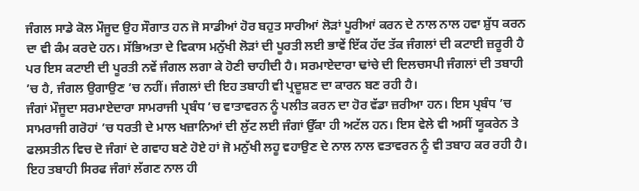ਜੰਗਲ ਸਾਡੇ ਕੋਲ ਮੌਜੂਦ ਉਹ ਸੌਗਾਤ ਹਨ ਜੋ ਸਾਡੀਆਂ ਹੋਰ ਬਹੁਤ ਸਾਰੀਆਂ ਲੋੜਾਂ ਪੂਰੀਆਂ ਕਰਨ ਦੇ ਨਾਲ ਨਾਲ ਹਵਾ ਸ਼ੁੱਧ ਕਰਨ ਦਾ ਵੀ ਕੰਮ ਕਰਦੇ ਹਨ। ਸੱਭਿਅਤਾ ਦੇ ਵਿਕਾਸ ਮਨੁੱਖੀ ਲੋੜਾਂ ਦੀ ਪੂਰਤੀ ਲਈ ਭਾਵੇਂ ਇੱਕ ਹੱਦ ਤੱਕ ਜੰਗਲਾਂ ਦੀ ਕਟਾਈ ਜ਼ਰੂਰੀ ਹੈ ਪਰ ਇਸ ਕਟਾਈ ਦੀ ਪੂਰਤੀ ਨਵੇਂ ਜੰਗਲ ਲਗਾ ਕੇ ਹੋਣੀ ਚਾਹੀਦੀ ਹੈ। ਸਰਮਾਏਦਾਰਾ ਢਾਂਚੇ ਦੀ ਦਿਲਚਸਪੀ ਜੰਗਲਾਂ ਦੀ ਤਬਾਹੀ ’ਚ ਹੈ, ਜੰਗਲ ਉਗਾਉਣ ’ਚ ਨਹੀਂ। ਜੰਗਲਾਂ ਦੀ ਇਹ ਤਬਾਹੀ ਵੀ ਪ੍ਰਦੂਸ਼ਣ ਦਾ ਕਾਰਨ ਬਣ ਰਹੀ ਹੈ।
ਜੰਗਾਂ ਮੌਜੂਦਾ ਸਰਮਾਏਦਾਰਾ ਸਾਮਰਾਜੀ ਪ੍ਰਬੰਧ ’ਚ ਵਾਤਾਵਰਨ ਨੂੰ ਪਲੀਤ ਕਰਨ ਦਾ ਹੋਰ ਵੱਡਾ ਜ਼ਰੀਆ ਹਨ। ਇਸ ਪ੍ਰਬੰਧ ’ਚ ਸਾਮਰਾਜੀ ਗਰੋਹਾਂ ’ਚ ਧਰਤੀ ਦੇ ਮਾਲ ਖਜ਼ਾਨਿਆਂ ਦੀ ਲੁੱਟ ਲਈ ਜੰਗਾਂ ਉੱਕਾ ਹੀ ਅਟੱਲ ਹਨ। ਇਸ ਵੇਲੇ ਵੀ ਅਸੀਂ ਯੂਕਰੇਨ ਤੇ ਫਲਸਤੀਨ ਵਿਚ ਦੋ ਜੰਗਾਂ ਦੇ ਗਵਾਹ ਬਣੇ ਹੋਏ ਹਾਂ ਜੋ ਮਨੁੱਖੀ ਲਹੂ ਵਹਾਉਣ ਦੇ ਨਾਲ ਨਾਲ ਵਤਾਵਰਨ ਨੂੰ ਵੀ ਤਬਾਹ ਕਰ ਰਹੀ ਹੈ। ਇਹ ਤਬਾਹੀ ਸਿਰਫ ਜੰਗਾਂ ਲੱਗਣ ਨਾਲ ਹੀ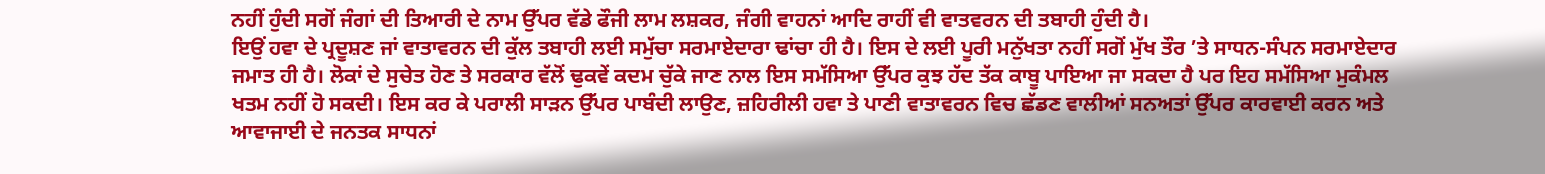ਨਹੀਂ ਹੁੰਦੀ ਸਗੋਂ ਜੰਗਾਂ ਦੀ ਤਿਆਰੀ ਦੇ ਨਾਮ ਉੱਪਰ ਵੱਡੇ ਫੌਜੀ ਲਾਮ ਲਸ਼ਕਰ, ਜੰਗੀ ਵਾਹਨਾਂ ਆਦਿ ਰਾਹੀਂ ਵੀ ਵਾਤਵਰਨ ਦੀ ਤਬਾਹੀ ਹੁੰਦੀ ਹੈ।
ਇਉਂ ਹਵਾ ਦੇ ਪ੍ਰਦੂਸ਼ਣ ਜਾਂ ਵਾਤਾਵਰਨ ਦੀ ਕੁੱਲ ਤਬਾਹੀ ਲਈ ਸਮੁੱਚਾ ਸਰਮਾਏਦਾਰਾ ਢਾਂਚਾ ਹੀ ਹੈ। ਇਸ ਦੇ ਲਈ ਪੂਰੀ ਮਨੁੱਖਤਾ ਨਹੀਂ ਸਗੋਂ ਮੁੱਖ ਤੌਰ ’ਤੇ ਸਾਧਨ-ਸੰਪਨ ਸਰਮਾਏਦਾਰ ਜਮਾਤ ਹੀ ਹੈ। ਲੋਕਾਂ ਦੇ ਸੁਚੇਤ ਹੋਣ ਤੇ ਸਰਕਾਰ ਵੱਲੋਂ ਢੁਕਵੇਂ ਕਦਮ ਚੁੱਕੇ ਜਾਣ ਨਾਲ ਇਸ ਸਮੱਸਿਆ ਉੱਪਰ ਕੁਝ ਹੱਦ ਤੱਕ ਕਾਬੂ ਪਾਇਆ ਜਾ ਸਕਦਾ ਹੈ ਪਰ ਇਹ ਸਮੱਸਿਆ ਮੁਕੰਮਲ ਖਤਮ ਨਹੀਂ ਹੋ ਸਕਦੀ। ਇਸ ਕਰ ਕੇ ਪਰਾਲੀ ਸਾੜਨ ਉੱਪਰ ਪਾਬੰਦੀ ਲਾਉਣ, ਜ਼ਹਿਰੀਲੀ ਹਵਾ ਤੇ ਪਾਣੀ ਵਾਤਾਵਰਨ ਵਿਚ ਛੱਡਣ ਵਾਲੀਆਂ ਸਨਅਤਾਂ ਉੱਪਰ ਕਾਰਵਾਈ ਕਰਨ ਅਤੇ ਆਵਾਜਾਈ ਦੇ ਜਨਤਕ ਸਾਧਨਾਂ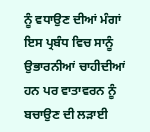ਨੂੰ ਵਧਾਉਣ ਦੀਆਂ ਮੰਗਾਂ ਇਸ ਪ੍ਰਬੰਧ ਵਿਚ ਸਾਨੂੰ ਉਭਾਰਨੀਆਂ ਚਾਹੀਦੀਆਂ ਹਨ ਪਰ ਵਾਤਾਵਰਨ ਨੂੰ ਬਚਾਉਣ ਦੀ ਲੜਾਈ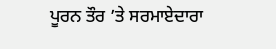ਪੂਰਨ ਤੌਰ ’ਤੇ ਸਰਮਾਏਦਾਰਾ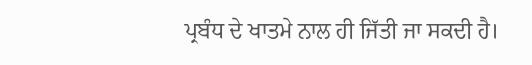ਪ੍ਰਬੰਧ ਦੇ ਖਾਤਮੇ ਨਾਲ ਹੀ ਜਿੱਤੀ ਜਾ ਸਕਦੀ ਹੈ।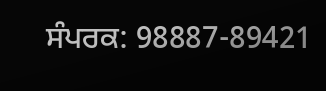ਸੰਪਰਕ: 98887-89421